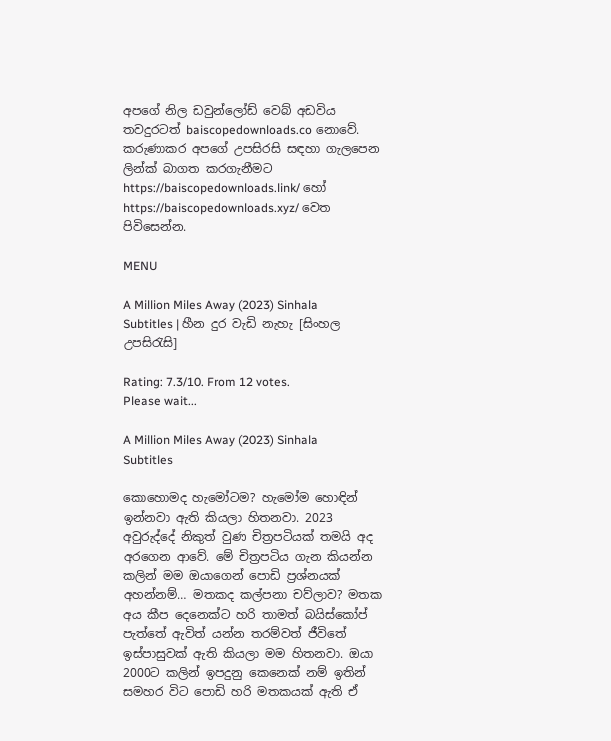අපගේ නිල ඩවුන්ලෝඩ් වෙබ් අඩවිය තවදුරටත් baiscopedownloads.co නොවේ. කරුණාකර අපගේ උපසිරසි සඳහා ගැලපෙන ලින්ක් බාගත කරගැනීමට https://baiscopedownloads.link/ හෝ https://baiscopedownloads.xyz/ වෙත පිවිසෙන්න.

MENU

A Million Miles Away (2023) Sinhala Subtitles | හීන දුර වැඩි නැහැ [සිංහල උපසිරැසි]

Rating: 7.3/10. From 12 votes.
Please wait...

A Million Miles Away (2023) Sinhala Subtitles

කොහොමද හැමෝටම? හැමෝම හොඳින් ඉන්නවා ඇති කියලා හිතනවා. 2023 අවුරුද්දේ නිකුත් වුණ චිත්‍රපටියක් තමයි අද අරගෙන ආවේ. මේ චිත්‍රපටිය ගැන කියන්න කලින් මම ඔයාගෙන් පොඩි ප්‍රශ්නයක් අහන්නම්… මතකද කල්පනා චව්ලාව? මතක අය කීප දෙනෙක්ට හරි තාමත් බයිස්කෝප් පැත්තේ ඇවිත් යන්න තරම්වත් ජීවිතේ ඉස්පාසුවක් ඇති කියලා මම හිතනවා. ඔයා 2000ට කලින් ඉපදුනු කෙනෙක් නම් ඉතින් සමහර විට පොඩි හරි මතකයක් ඇති ඒ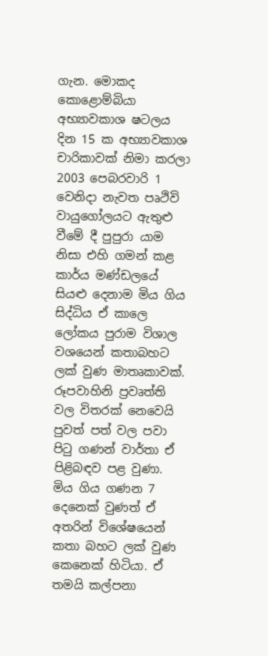ගැන. මොකද කොළොම්බියා අභ්‍යාවකාශ ෂටලය දින 15 ක අභ්‍යාවකාශ චාරිකාවක් නිමා කරලා 2003 පෙබරවාරි 1 වෙනිදා නැවත පෘථිවි වායුගෝලයට ඇතුළු වීමේ දී පුපුරා යාම නිසා එහි ගමන් කළ කාර්ය මණ්ඩලයේ සියළු දෙනාම මිය ගිය සිද්ධිය ඒ කාලෙ ලෝකය පුරාම විශාල වශයෙන් කතාබහට ලක් වුණ මාතෘකාවක්. රූපවාහිනි ප්‍රවෘත්ති වල විතරක් නෙවෙයි පුවත් පත් වල පවා පිටු ගණන් වාර්තා ඒ පිළිබඳව පළ වුණා. මිය ගිය ගණන 7 දෙනෙක් වුණත් ඒ අතරින් විශේෂයෙන් කතා බහට ලක් වුණ කෙනෙක් හිටියා. ඒ තමයි කල්පනා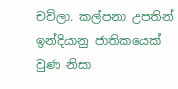චව්ලා. කල්පනා උපතින් ඉන්දියානු ජාතිකයෙක් වුණ නිසා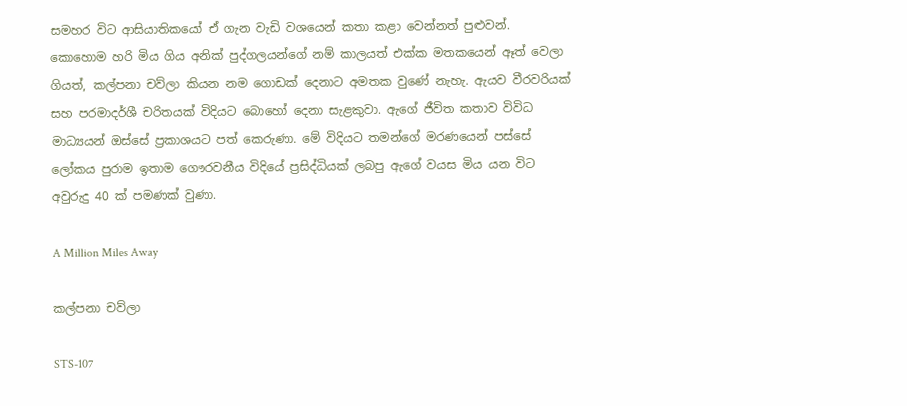සමහර විට ආසියාතිකයෝ ඒ ගැන වැඩි වශයෙන් කතා කළා වෙන්නත් පුළුවන්. කොහොම හරි මිය ගිය අනික් පුද්ගලයන්ගේ නම් කාලයත් එක්ක මතකයෙන් ඈත් වෙලා ගියත්, කල්පනා චව්ලා කියන නම ගොඩක් දෙනාට අමතක වුණේ නැහැ. ඇයව වීරවරියක් සහ පරමාදර්ශී චරිතයක් විදියට බොහෝ දෙනා සැළකුවා. ඇගේ ජීවිත කතාව විවිධ මාධ්‍යයන් ඔස්සේ ප්‍රකාශයට පත් කෙරුණා. මේ විදියට තමන්ගේ මරණයෙන් පස්සේ ලෝකය පුරාම ඉතාම ගෞරවනීය විදියේ ප්‍රසිද්ධියක් ලබපු ඇගේ වයස මිය යන විට අවුරුදු 40 ක් පමණක් වුණා.

A Million Miles Away

කල්පනා චව්ලා

STS-107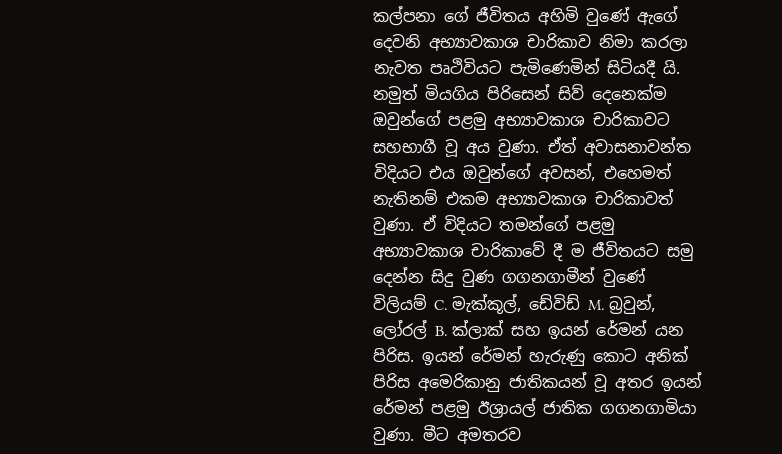කල්පනා ගේ ජීවිතය අහිමි වුණේ ඇගේ දෙවනි අභ්‍යාවකාශ චාරිකාව නිමා කරලා නැවත පෘථිවියට පැමිණෙමින් සිටියදී යි. නමුත් මියගිය පිරිසෙන් සිව් දෙනෙක්ම ඔවුන්ගේ පළමු අභ්‍යාවකාශ චාරිකාවට සහභාගී වූ අය වුණා. ඒත් අවාසනාවන්ත විදියට එය ඔවුන්ගේ අවසන්, එහෙමත් නැතිනම් එකම අභ්‍යාවකාශ චාරිකාවත් වුණා. ඒ විදියට තමන්ගේ පළමු අභ්‍යාවකාශ චාරිකාවේ දී ම ජීවිතයට සමු දෙන්න සිදු වුණ ගගනගාමීන් වුණේ විලියම් C. මැක්කූල්, ඩේවිඩ් M. බ්‍රවුන්, ලෝරල් B. ක්ලාක් සහ ඉයන් රේමන් යන පිරිස. ඉයන් රේමන් හැරුණු කොට අනික් පිරිස අමෙරිකානු ජාතිකයන් වූ අතර ඉයන් රේමන් පළමු ඊශ්‍රායල් ජාතික ගගනගාමියා වුණා. මීට අමතරව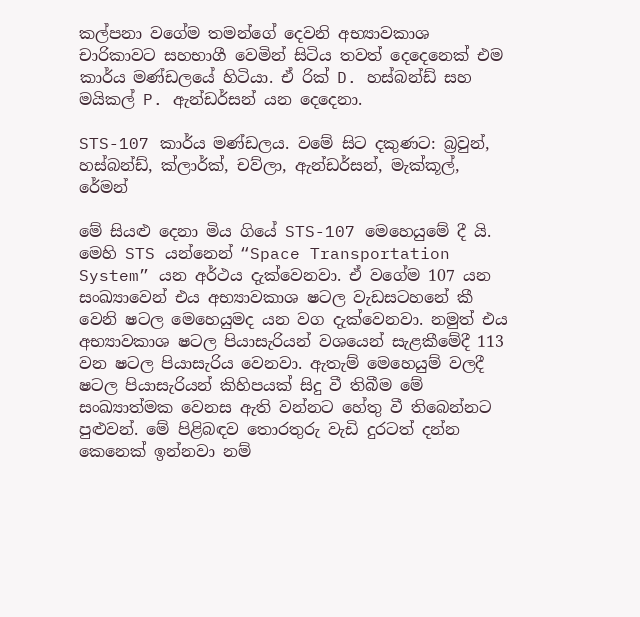කල්පනා වගේම තමන්ගේ දෙවනි අභ්‍යාවකාශ චාරිකාවට සහභාගී වෙමින් සිටිය තවත් දෙදෙනෙක් එම කාර්ය මණ්ඩලයේ හිටියා. ඒ රික් D. හස්බන්ඩ් සහ මයිකල් P. ඇන්ඩර්සන් යන දෙදෙනා.

STS-107 කාර්ය මණ්ඩලය. වමේ සිට දකුණට: බ්‍රවුන්, හස්බන්ඩ්, ක්ලාර්ක්, චව්ලා, ඇන්ඩර්සන්, මැක්කූල්, රේමන්

මේ සියළු දෙනා මිය ගියේ STS-107 මෙහෙයුමේ දී යි. මෙහි STS යන්නෙන් “Space Transportation System” යන අර්ථය දැක්වෙනවා. ඒ වගේම 107 යන සංඛ්‍යාවෙන් එය අභ්‍යාවකාශ ෂටල වැඩසටහනේ කී වෙනි ෂටල මෙහෙයුමද යන වග දැක්වෙනවා. නමුත් එය අභ්‍යාවකාශ ෂටල පියාසැරියන් වශයෙන් සැළකීමේදී 113 වන ෂටල පියාසැරිය වෙනවා. ඇතැම් මෙහෙයුම් වලදී ෂටල පියාසැරියන් කිහිපයක් සිදු වී තිබීම මේ සංඛ්‍යාත්මක වෙනස ඇති වන්නට හේතු වී තිබෙන්නට පුළුවන්. මේ පිළිබඳව තොරතුරු වැඩි දුරටත් දන්න කෙනෙක් ඉන්නවා නම්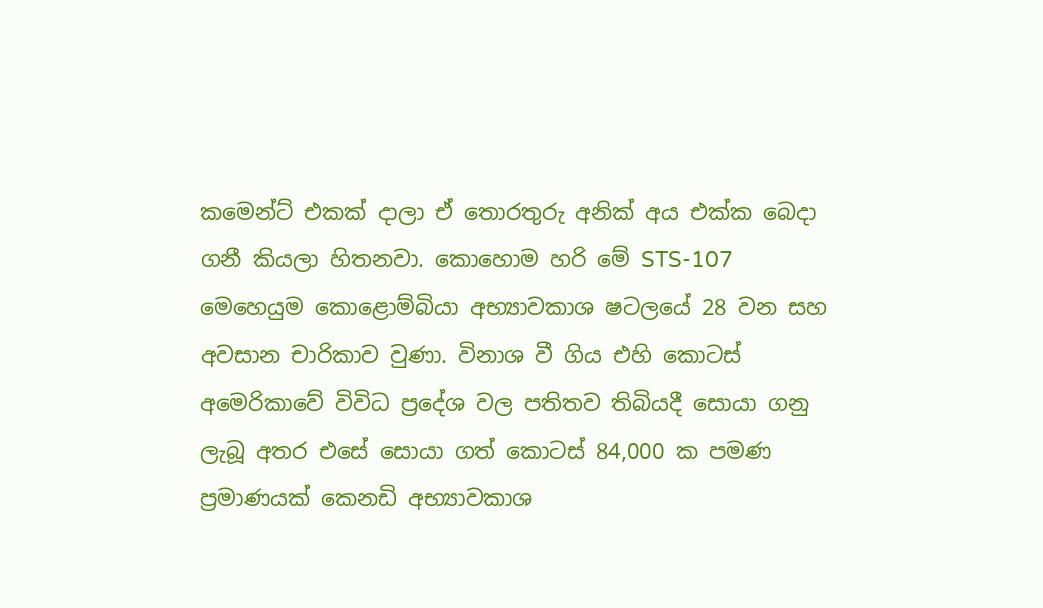කමෙන්ට් එකක් දාලා ඒ තොරතුරු අනික් අය එක්ක බෙදා ගනී කියලා හිතනවා. කොහොම හරි මේ STS-107 මෙහෙයුම කොළොම්බියා අභ්‍යාවකාශ ෂටලයේ 28 වන සහ අවසාන චාරිකාව වුණා. විනාශ වී ගිය එහි කොටස් අමෙරිකාවේ විවිධ ප්‍රදේශ වල පතිතව තිබියදී සොයා ගනු ලැබූ අතර එසේ සොයා ගත් කොටස් 84,000 ක පමණ ප්‍රමාණයක් කෙනඩි අභ්‍යාවකාශ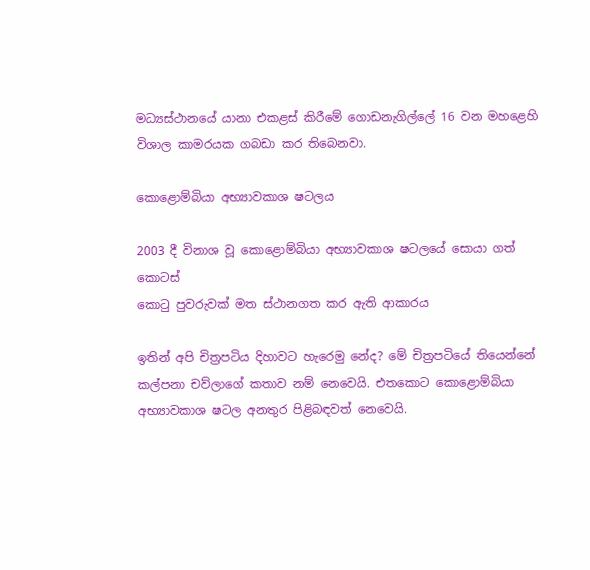මධ්‍යස්ථානයේ යානා එකළස් කිරීමේ ගොඩනැගිල්ලේ 16 වන මහළෙහි විශාල කාමරයක ගබඩා කර තිබෙනවා.

කොළොම්බියා අභ්‍යාවකාශ ෂටලය

2003 දී විනාශ වූ කොළොම්බියා අභ්‍යාවකාශ ෂටලයේ සොයා ගත් කොටස්
කොටු පුවරුවක් මත ස්ථානගත කර ඇති ආකාරය

ඉතින් අපි චිත්‍රපටිය දිහාවට හැරෙමු නේද? මේ චිත්‍රපටියේ තියෙන්නේ කල්පනා චව්ලාගේ කතාව නම් නෙවෙයි. එතකොට කොළොම්බියා අභ්‍යාවකාශ ෂටල අනතුර පිළිබඳවත් නෙවෙයි.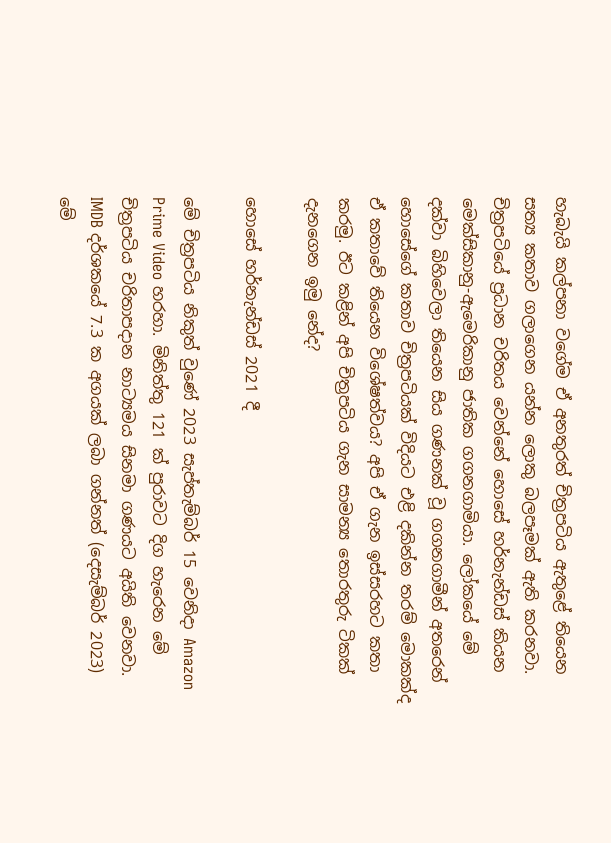හැබැයි කල්පනා වගේම ඒ අනතුරත් චිත්‍රපටිය ඇතුළේ තියෙන සත්‍ය කතාව ගලාගෙන යන්න ලොකු බලපෑමක් ඇති කරනවා. චිත්‍රපටියේ ප්‍රධාන චරිතය වෙන්නේ හොසේ හර්නැන්ඩස් කියන මෙක්සිකානු-ඇමෙරිකානු ජාතික ගගනගාමියා. ලෝකයේ මේ දක්වා බිහිවෙලා තියෙන සිය ගණනක් වූ ගගනගාමීන් අතරෙන් හොසේගේ කතාව චිත්‍රපටියක් විදියට එළි දකින්න තරම් මොකක්ද ඒ කතාවේ තියෙන විශේෂත්වය? අපි ඒ ගැන ඉස්සරහට කතා කරමු. ඊට කළින් අපි චිත්‍රපටිය ගැන සාමන්‍ය තොරතුරු ටිකක් දැනගෙන ඉමු නේද?

හොසේ හර්නැන්ඩස් 2021 දී

මේ චිත්‍රපටිය නිකුත් වුණේ 2023 සැප්තැම්බර් 15 වෙනිදා Amazon Prime Video හරහා. මිනිත්තු 121 ක් පුරාවට දිග හැරෙන මේ චිත්‍රපටිය චරිතාපදාන නාට්‍යමය සිනමා ගණයට අයිති වෙනවා. IMDB දර්ශකයේ 7.3 ක අගයක් ලබා ගන්නත් (දෙසැම්බර් 2023) මේ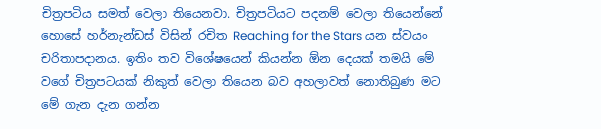චිත්‍රපටිය සමත් වෙලා තියෙනවා. චිත්‍රපටියට පදනම් වෙලා තියෙන්නේ හොසේ හර්නැන්ඩස් විසින් රචිත Reaching for the Stars යන ස්වයං චරිතාපදානය. ඉතිං තව විශේෂයෙන් කියන්න ඕන දෙයක් තමයි මේ වගේ චිත්‍රපටයක් නිකුත් වෙලා තියෙන බව අහලාවත් නොතිබුණ මට මේ ගැන දැන ගන්න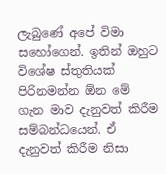ලැබුණේ අපේ විමා සහෝගෙන්. ඉතින් ඔහුට විශේෂ ස්තුතියක් පිරිනමන්න ඕන මේ ගැන මාව දැනුවත් කිරීම සම්බන්ධයෙන්. ඒ දැනුවත් කිරීම නිසා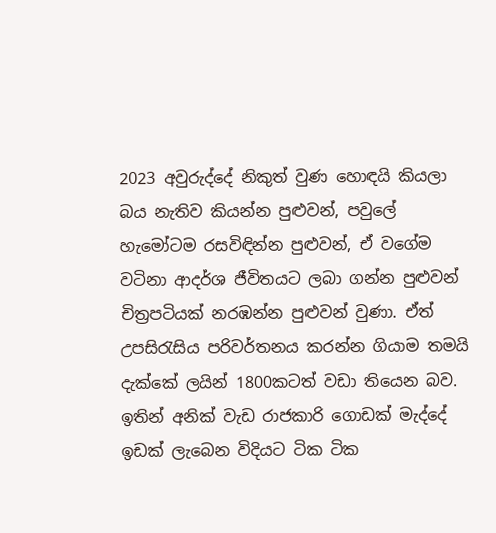2023 අවුරුද්දේ නිකුත් වුණ හොඳයි කියලා බය නැතිව කියන්න පුළුවන්, පවුලේ හැමෝටම රසවිඳින්න පුළුවන්, ඒ වගේම වටිනා ආදර්ශ ජීවිතයට ලබා ගන්න පුළුවන් චිත්‍රපටියක් නරඹන්න පුළුවන් වුණා. ඒත් උපසිරැසිය පරිවර්තනය කරන්න ගියාම තමයි දැක්කේ ලයින් 1800කටත් වඩා තියෙන බව. ඉතින් අනික් වැඩ රාජකාරි ගොඩක් මැද්දේ ඉඩක් ලැබෙන විදියට ටික ටික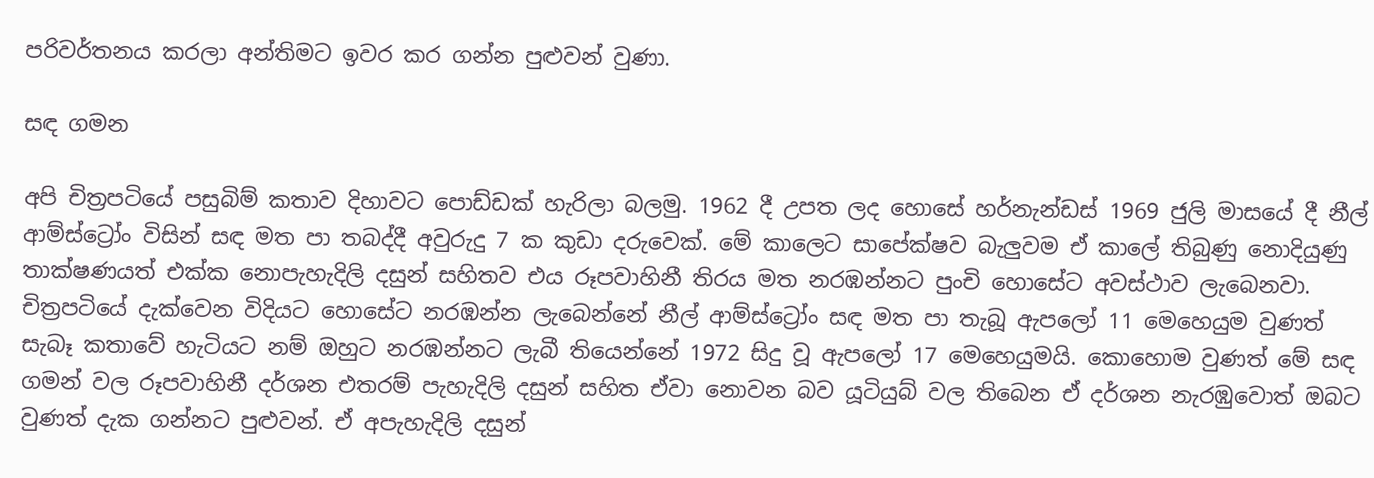පරිවර්තනය කරලා අන්තිමට ඉවර කර ගන්න පුළුවන් වුණා.

සඳ ගමන

අපි චිත්‍රපටියේ පසුබිම් කතාව දිහාවට පොඩ්ඩක් හැරිලා බලමු. 1962 දී උපත ලද හොසේ හර්නැන්ඩස් 1969 ජුලි මාසයේ දී නීල් ආම්ස්ට්‍රෝං විසින් සඳ මත පා තබද්දී අවුරුදු 7 ක කුඩා දරුවෙක්. මේ කාලෙට සාපේක්ෂව බැලුවම ඒ කාලේ තිබුණු නොදියුණු තාක්ෂණයත් එක්ක නොපැහැදිලි දසුන් සහිතව එය රූපවාහිනී තිරය මත නරඹන්නට පුංචි හොසේට අවස්ථාව ලැබෙනවා. චිත්‍රපටියේ දැක්වෙන විදියට හොසේට නරඹන්න ලැබෙන්නේ නීල් ආම්ස්ට්‍රෝං සඳ මත පා තැබූ ඇපලෝ 11 මෙහෙයුම වුණත් සැබෑ කතාවේ හැටියට නම් ඔහුට නරඹන්නට ලැබී තියෙන්නේ 1972 සිදු වූ ඇපලෝ 17 මෙහෙයුමයි. කොහොම වුණත් මේ සඳ ගමන් වල රූපවාහිනී දර්ශන එතරම් පැහැදිලි දසුන් සහිත ඒවා නොවන බව යූටියුබ් වල තිබෙන ඒ දර්ශන නැරඹුවොත් ඔබට වුණත් දැක ගන්නට පුළුවන්. ඒ අපැහැදිලි දසුන්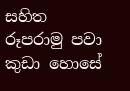සහිත රූපරාමු පවා කුඩා හොසේ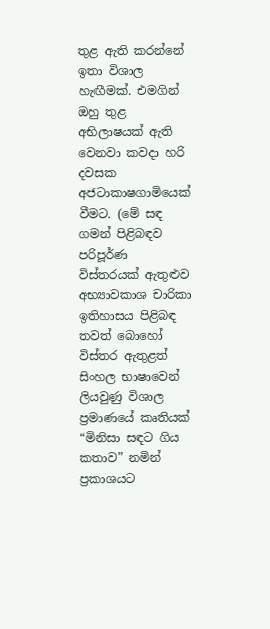තුළ ඇති කරන්නේ ඉතා විශාල හැඟීමක්. එමගින් ඔහු තුළ අභිලාෂයක් ඇති වෙනවා කවදා හරි දවසක අජටාකාෂගාමියෙක් වීමට. (මේ සඳ ගමන් පිළිබඳව පරිපූර්ණ විස්තරයක් ඇතුළුව අභ්‍යාවකාශ චාරිකා ඉතිහාසය පිළිබඳ තවත් බොහෝ විස්තර ඇතුළත් සිංහල භාෂාවෙන් ලියවුණු විශාල ප්‍රමාණයේ කෘතියක් “මිනිසා සඳට ගිය කතාව” නමින් ප්‍රකාශයට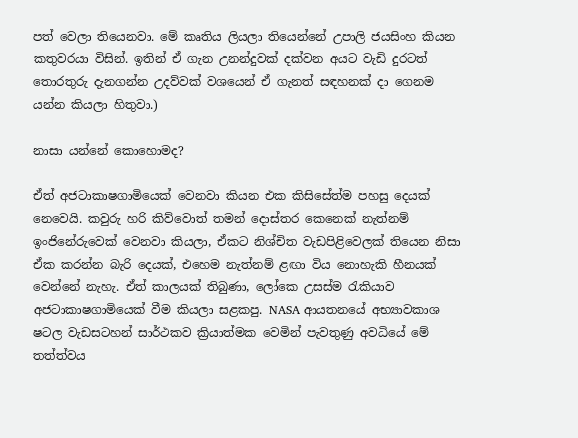පත් වෙලා තියෙනවා. මේ කෘතිය ලියලා තියෙන්නේ උපාලි ජයසිංහ කියන කතුවරයා විසින්. ඉතින් ඒ ගැන උනන්දුවක් දක්වන අයට වැඩි දුරටත් තොරතුරු දැනගන්න උදව්වක් වශයෙන් ඒ ගැනත් සඳහනක් දා ගෙනම යන්න කියලා හිතුවා.)

නාසා යන්නේ කොහොමද?

ඒත් අජටාකාෂගාමියෙක් වෙනවා කියන එක කිසිසේත්ම පහසු දෙයක් නෙවෙයි. කවුරු හරි කිව්වොත් තමන් දොස්තර කෙනෙක් නැත්නම් ඉංජිනේරුවෙක් වෙනවා කියලා, ඒකට නිශ්චිත වැඩපිළිවෙලක් තියෙන නිසා ඒක කරන්න බැරි දෙයක්, එහෙම නැත්නම් ළඟා විය නොහැකි හීනයක් වෙන්නේ නැහැ. ඒත් කාලයක් තිබුණා, ලෝකෙ උසස්ම රැකියාව අජටාකාෂගාමියෙක් වීම කියලා සළකපු. NASA ආයතනයේ අභ්‍යාවකාශ ෂටල වැඩසටහන් සාර්ථකව ක්‍රියාත්මක වෙමින් පැවතුණු අවධියේ මේ තත්ත්වය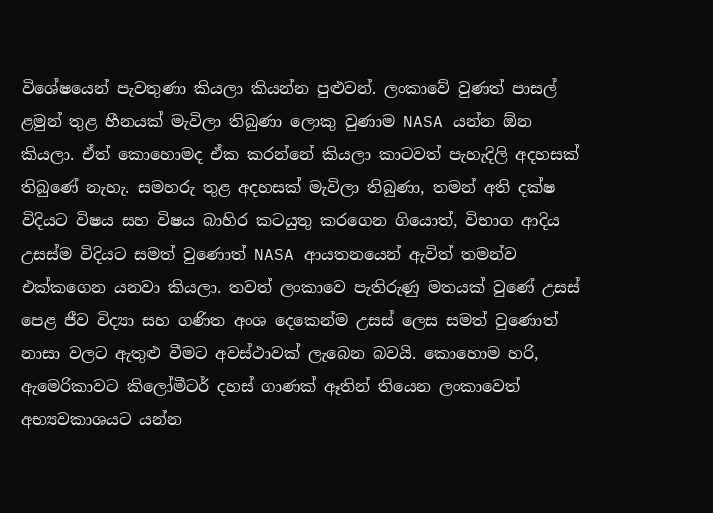විශේෂයෙන් පැවතුණා කියලා කියන්න පුළුවන්. ලංකාවේ වුණත් පාසල් ළමුන් තුළ හීනයක් මැවිලා තිබුණා ලොකු වුණාම NASA යන්න ඕන කියලා. ඒත් කොහොමද ඒක කරන්නේ කියලා කාටවත් පැහැදිලි අදහසක් තිබුණේ නැහැ. සමහරු තුළ අදහසක් මැවිලා තිබුණා, තමන් අති දක්ෂ විදියට විෂය සහ විෂය බාහිර කටයුතු කරගෙන ගියොත්, විභාග ආදිය උසස්ම විදියට සමත් වුණොත් NASA ආයතනයෙන් ඇවිත් තමන්ව එක්කගෙන යනවා කියලා. තවත් ලංකාවෙ පැතිරුණු මතයක් වුණේ උසස් පෙළ ජීව විද්‍යා සහ ගණිත අංශ දෙකෙන්ම උසස් ලෙස සමත් වුණොත් නාසා වලට ඇතුළු වීමට අවස්ථාවක් ලැබෙන බවයි. කොහොම හරි, ඇමෙරිකාවට කිලෝමීටර් දහස් ගාණක් ඈතින් තියෙන ලංකාවෙත් අභ්‍යවකාශයට යන්න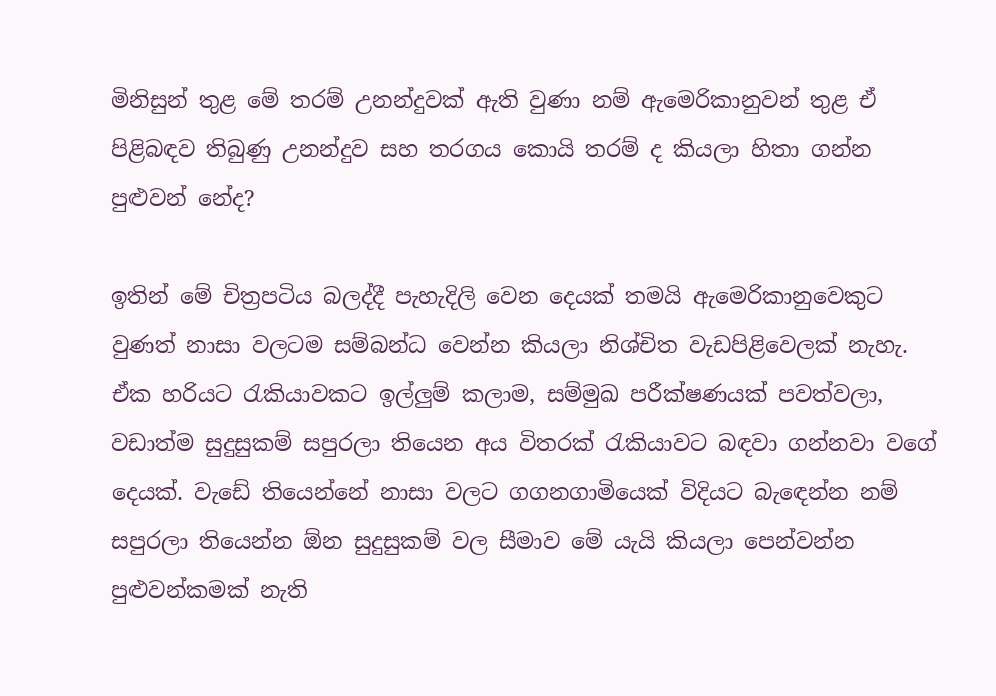මිනිසුන් තුළ මේ තරම් උනන්දුවක් ඇති වුණා නම් ඇමෙරිකානුවන් තුළ ඒ පිළිබඳව තිබුණු උනන්දුව සහ තරගය කොයි තරම් ද කියලා හිතා ගන්න පුළුවන් නේද?

ඉතින් මේ චිත්‍රපටිය බලද්දී පැහැදිලි වෙන දෙයක් තමයි ඇමෙරිකානුවෙකුට වුණත් නාසා වලටම සම්බන්ධ වෙන්න කියලා නිශ්චිත වැඩපිළිවෙලක් නැහැ. ඒක හරියට රැකියාවකට ඉල්ලුම් කලාම, සම්මුඛ පරීක්ෂණයක් පවත්වලා, වඩාත්ම සුදුසුකම් සපුරලා තියෙන අය විතරක් රැකියාවට බඳවා ගන්නවා වගේ දෙයක්. වැඩේ තියෙන්නේ නාසා වලට ගගනගාමියෙක් විදියට බැඳෙන්න නම් සපුරලා තියෙන්න ඕන සුදුසුකම් වල සීමාව මේ යැයි කියලා පෙන්වන්න පුළුවන්කමක් නැති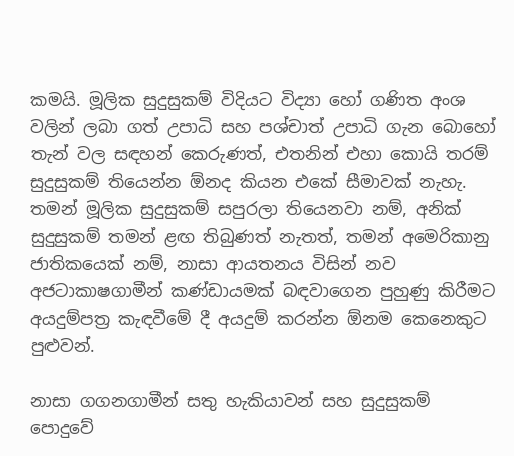කමයි. මූලික සුදුසුකම් විදියට විද්‍යා හෝ ගණිත අංශ වලින් ලබා ගත් උපාධි සහ පශ්චාත් උපාධි ගැන බොහෝ තැන් වල සඳහන් කෙරුණත්, එතනින් එහා කොයි තරම් සුදුසුකම් තියෙන්න ඕනද කියන එකේ සීමාවක් නැහැ. තමන් මූලික සුදුසුකම් සපුරලා තියෙනවා නම්, අනික් සුදුසුකම් තමන් ළඟ තිබුණත් නැතත්, තමන් අමෙරිකානු ජාතිකයෙක් නම්, නාසා ආයතනය විසින් නව අජටාකාෂගාමීන් කණ්ඩායමක් බඳවාගෙන පුහුණු කිරීමට අයදුම්පත්‍ර කැඳවීමේ දී අයදුම් කරන්න ඕනම කෙනෙකුට පුළුවන්.

නාසා ගගනගාමීන් සතු හැකියාවන් සහ සුදුසුකම් පොදුවේ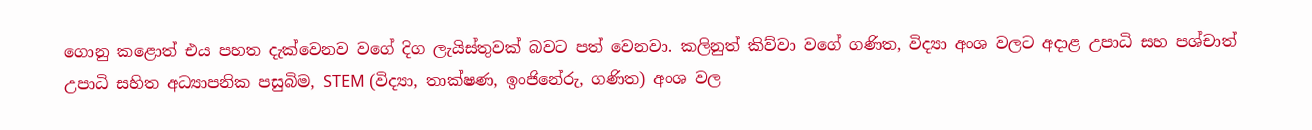ගොනු කළොත් එය පහත දැක්වෙනව වගේ දිග ලැයිස්තුවක් බවට පත් වෙනවා. කලිනුත් කිව්වා වගේ ගණිත, විද්‍යා අංශ වලට අදාළ උපාධි සහ පශ්චාත් උපාධි සහිත අධ්‍යාපනික පසුබිම, STEM (විද්‍යා, තාක්ෂණ, ඉංජිනේරු, ගණිත) අංශ වල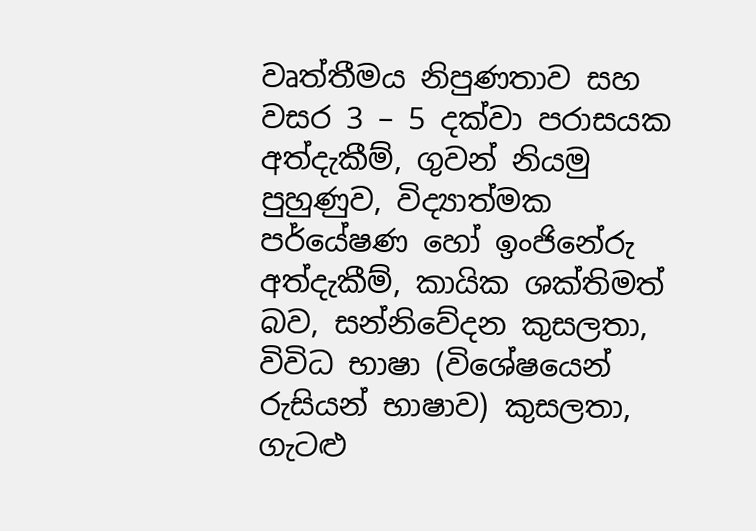වෘත්තීමය නිපුණතාව සහ වසර 3 – 5 දක්වා පරාසයක අත්දැකීම්, ගුවන් නියමු පුහුණුව, විද්‍යාත්මක පර්යේෂණ හෝ ඉංජිනේරු අත්දැකීම්, කායික ශක්තිමත් බව, සන්නිවේදන කුසලතා, විවිධ භාෂා (විශේෂයෙන් රුසියන් භාෂාව) කුසලතා, ගැටළු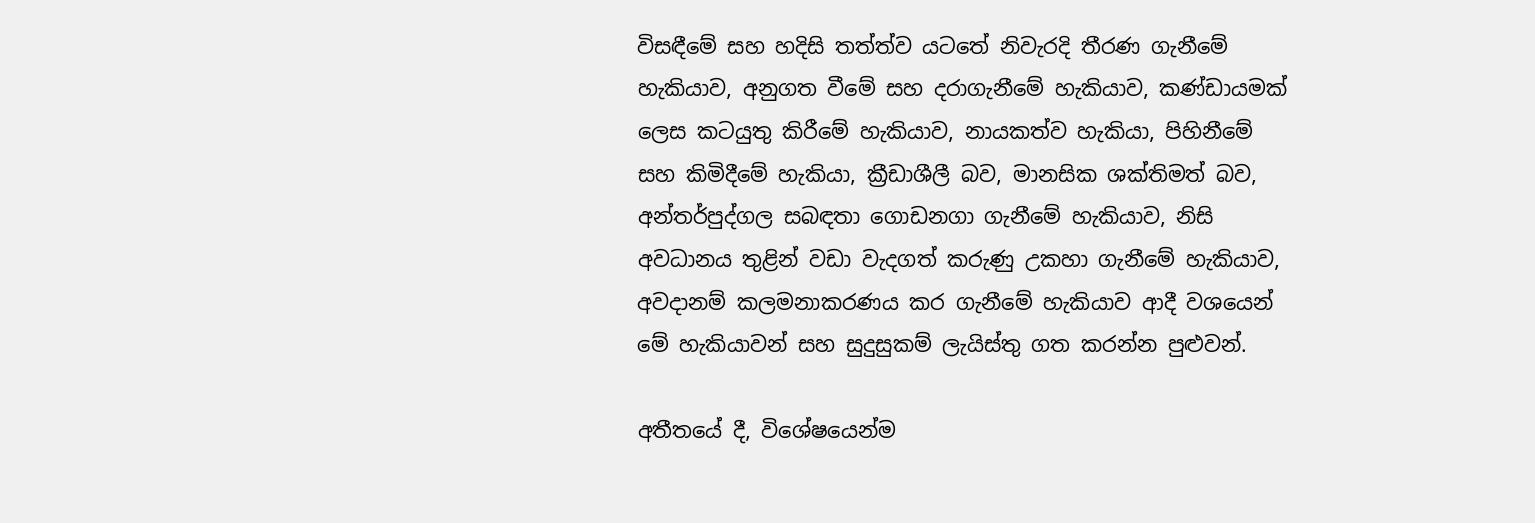විසඳීමේ සහ හදිසි තත්ත්ව යටතේ නිවැරදි තීරණ ගැනීමේ හැකියාව, අනුගත වීමේ සහ දරාගැනීමේ හැකියාව, කණ්ඩායමක් ලෙස කටයුතු කිරීමේ හැකියාව, නායකත්ව හැකියා, පිහිනීමේ සහ කිමිදීමේ හැකියා, ක්‍රීඩාශීලී බව, මානසික ශක්තිමත් බව, අන්තර්පුද්ගල සබඳතා ගොඩනගා ගැනීමේ හැකියාව, නිසි අවධානය තුළින් වඩා වැදගත් කරුණු උකහා ගැනීමේ හැකියාව, අවදානම් කලමනාකරණය කර ගැනීමේ හැකියාව ආදී වශයෙන් මේ හැකියාවන් සහ සුදුසුකම් ලැයිස්තු ගත කරන්න පුළුවන්.

අතීතයේ දී, විශේෂයෙන්ම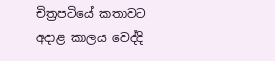චිත්‍රපටියේ කතාවට අදාළ කාලය වෙද්දි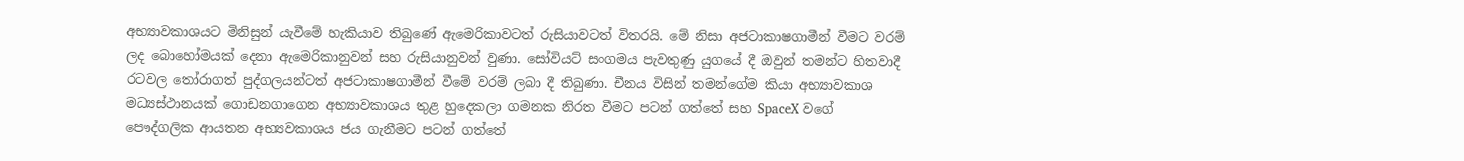අභ්‍යාවකාශයට මිනිසුන් යැවීමේ හැකියාව තිබුණේ ඇමෙරිකාවටත් රුසියාවටත් විතරයි. මේ නිසා අජටාකාෂගාමීන් වීමට වරම් ලද බොහෝමයක් දෙනා ඇමෙරිකානුවන් සහ රුසියානුවන් වුණා. සෝවියට් සංගමය පැවතුණු යුගයේ දී ඔවුන් තමන්ට හිතවාදී රටවල තෝරාගත් පුද්ගලයන්ටත් අජටාකාෂගාමීන් වීමේ වරම් ලබා දී තිබුණා. චීනය විසින් තමන්ගේම කියා අභ්‍යාවකාශ මධ්‍යස්ථානයක් ගොඩනගාගෙන අභ්‍යාවකාශය තුළ හුදෙකලා ගමනක නිරත වීමට පටන් ගත්තේ සහ SpaceX වගේ පෞද්ගලික ආයතන අභ්‍යවකාශය ජය ගැනීමට පටන් ගත්තේ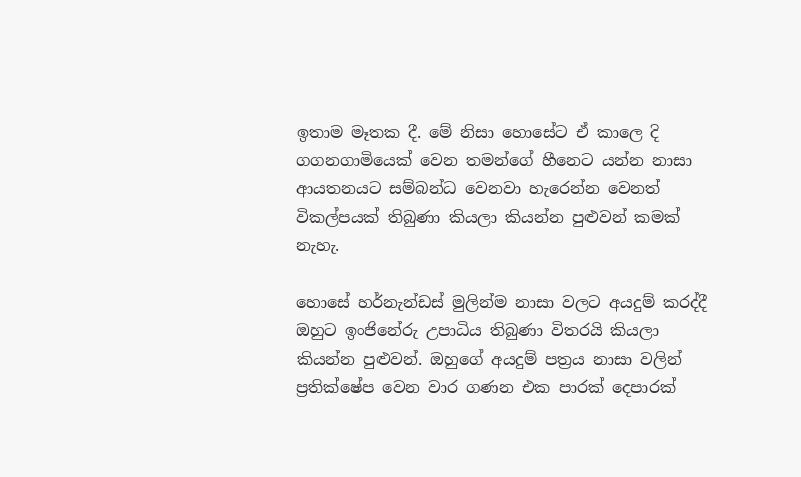ඉතාම මෑතක දී. මේ නිසා හොසේට ඒ කාලෙ දි ගගනගාමියෙක් වෙන තමන්ගේ හීනෙට යන්න නාසා ආයතනයට සම්බන්ධ වෙනවා හැරෙන්න වෙනත් විකල්පයක් තිබුණා කියලා කියන්න පුළුවන් කමක් නැහැ.

හොසේ හර්නැන්ඩස් මුලින්ම නාසා වලට අයදුම් කරද්දී ඔහුට ඉංජිනේරු උපාධිය තිබුණා විතරයි කියලා කියන්න පුළුවන්. ඔහුගේ අයදුම් පත්‍රය නාසා වලින් ප්‍රතික්ෂේප වෙන වාර ගණන එක පාරක් දෙපාරක්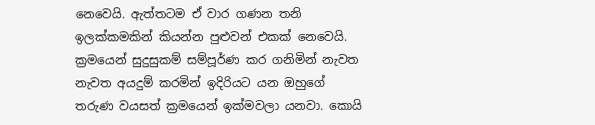නෙවෙයි. ඇත්තටම ඒ වාර ගණන තනි ඉලක්කමකින් කියන්න පුළුවන් එකක් නෙවෙයි. ක්‍රමයෙන් සුදුසුකම් සම්පූර්ණ කර ගනිමින් නැවත නැවත අයදුම් කරමින් ඉදිරියට යන ඔහුගේ තරුණ වයසත් ක්‍රමයෙන් ඉක්මවලා යනවා. කොයි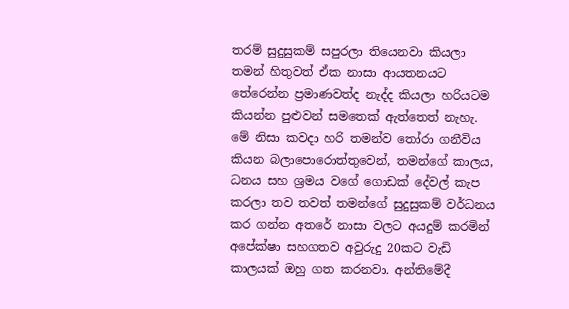තරම් සුදුසුකම් සපුරලා තියෙනවා කියලා තමන් හිතුවත් ඒක නාසා ආයතනයට තේරෙන්න ප්‍රමාණවත්ද නැද්ද කියලා හරියටම කියන්න පුළුවන් සමතෙක් ඇත්තෙත් නැහැ. මේ නිසා කවදා හරි තමන්ව තෝරා ගනීවිය කියන බලාපොරොත්තුවෙන්, තමන්ගේ කාලය, ධනය සහ ශ්‍රමය වගේ ගොඩක් දේවල් කැප කරලා තව තවත් තමන්ගේ සුදුසුකම් වර්ධනය කර ගන්න අතරේ නාසා වලට අයදුම් කරමින් අපේක්ෂා සහගතව අවුරුදු 20කට වැඩි කාලයක් ඔහු ගත කරනවා. අන්තිමේදී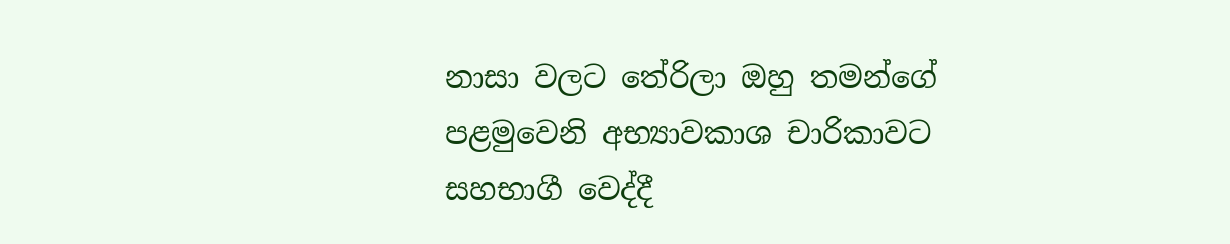නාසා වලට තේරිලා ඔහු තමන්ගේ පළමුවෙනි අභ්‍යාවකාශ චාරිකාවට සහභාගී වෙද්දී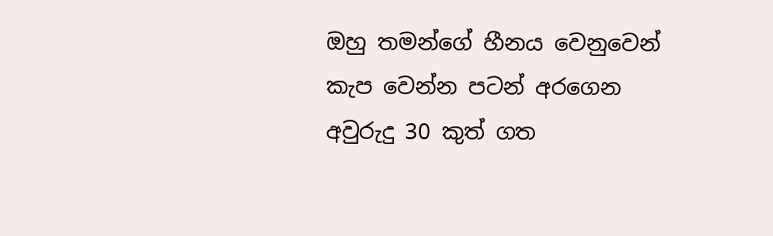ඔහු තමන්ගේ හීනය වෙනුවෙන් කැප වෙන්න පටන් අරගෙන අවුරුදු 30 කුත් ගත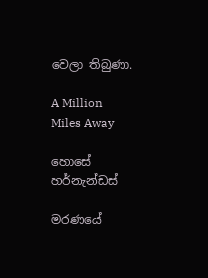වෙලා තිබුණා.

A Million Miles Away

හොසේ හර්නැන්ඩස්

මරණයේ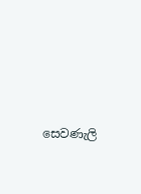සෙවණැලි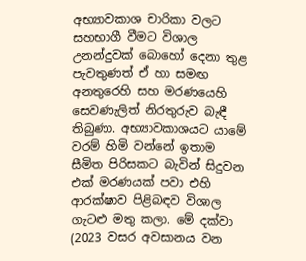අභ්‍යාවකාශ චාරිකා වලට සහභාගී වීමට විශාල උනන්දුවක් බොහෝ දෙනා තුළ පැවතුණත් ඒ හා සමඟ අනතුරෙහි සහ මරණයෙහි සෙවණැලිත් නිරතුරුව බැඳී තිබුණා. අභ්‍යාවකාශයට යාමේ වරම් හිමි වන්නේ ඉතාම සීමිත පිරිසකට බැවින් සිදුවන එක් මරණයක් පවා එහි ආරක්ෂාව පිළිබඳව විශාල ගැටළු මතු කලා. මේ දක්වා (2023 වසර අවසානය වන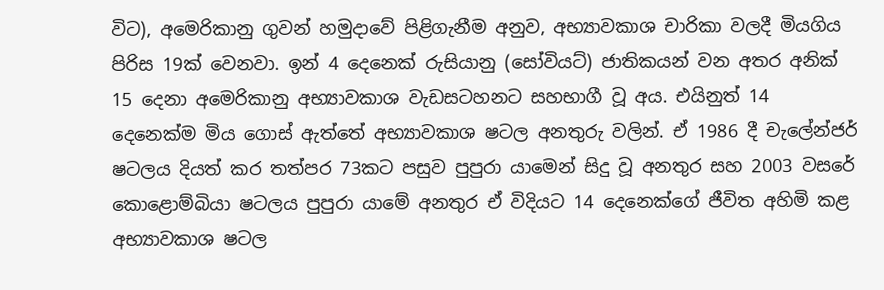විට), අමෙරිකානු ගුවන් හමුදාවේ පිළිගැනීම අනුව, අභ්‍යාවකාශ චාරිකා වලදී මියගිය පිරිස 19ක් වෙනවා. ඉන් 4 දෙනෙක් රුසියානු (සෝවියට්) ජාතිකයන් වන අතර අනික් 15 දෙනා අමෙරිකානු අභ්‍යාවකාශ වැඩසටහනට සහභාගී වූ අය. එයිනුත් 14 දෙනෙක්ම මිය ගොස් ඇත්තේ අභ්‍යාවකාශ ෂටල අනතුරු වලින්. ඒ 1986 දී චැලේන්ජර් ෂටලය දියත් කර තත්පර 73කට පසුව පුපුරා යාමෙන් සිදු වූ අනතුර සහ 2003 වසරේ කොළොම්බියා ෂටලය පුපුරා යාමේ අනතුර ඒ විදියට 14 දෙනෙක්ගේ ජීවිත අහිමි කළ අභ්‍යාවකාශ ෂටල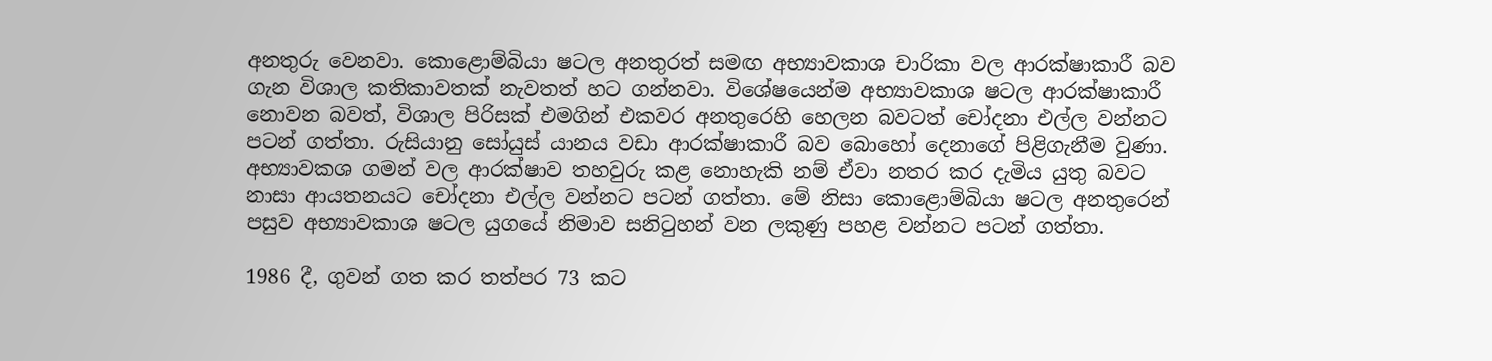අනතුරු වෙනවා. කොළොම්බියා ෂටල අනතුරත් සමඟ අභ්‍යාවකාශ චාරිකා වල ආරක්ෂාකාරී බව ගැන විශාල කතිකාවතක් නැවතත් හට ගන්නවා. විශේෂයෙන්ම අභ්‍යාවකාශ ෂටල ආරක්ෂාකාරී නොවන බවත්, විශාල පිරිසක් එමගින් එකවර අනතුරෙහි හෙලන බවටත් චෝදනා එල්ල වන්නට පටන් ගත්තා. රුසියානු සෝයුස් යානය වඩා ආරක්ෂාකාරී බව බොහෝ දෙනාගේ පිළිගැනීම වුණා. අභ්‍යාවකශ ගමන් වල ආරක්ෂාව තහවුරු කළ නොහැකි නම් ඒවා නතර කර දැමිය යුතු බවට නාසා ආයතනයට චෝදනා එල්ල වන්නට පටන් ගත්තා. මේ නිසා කොළොම්බියා ෂටල අනතුරෙන් පසුව අභ්‍යාවකාශ ෂටල යුගයේ නිමාව සනිටුහන් වන ලකුණු පහළ වන්නට පටන් ගත්තා.

1986 දී, ගුවන් ගත කර තත්පර 73 කට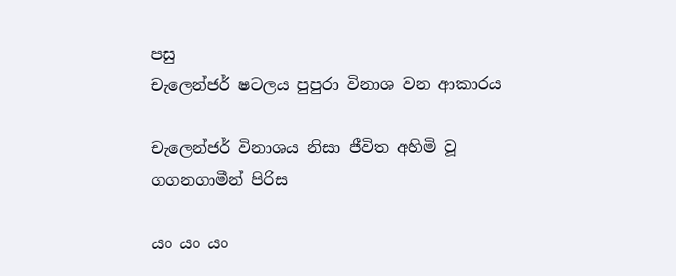පසු
චැලෙන්ජර් ෂටලය පුපුරා විනාශ වන ආකාරය

චැලෙන්ජර් විනාශය නිසා ජීවිත අහිමි වූ ගගනගාමීන් පිරිස

යං යං යං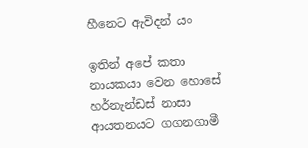හීනෙට ඇවිදන් යං

ඉතින් අපේ කතා නායකයා වෙන හොසේ හර්නැන්ඩස් නාසා ආයතනයට ගගනගාමී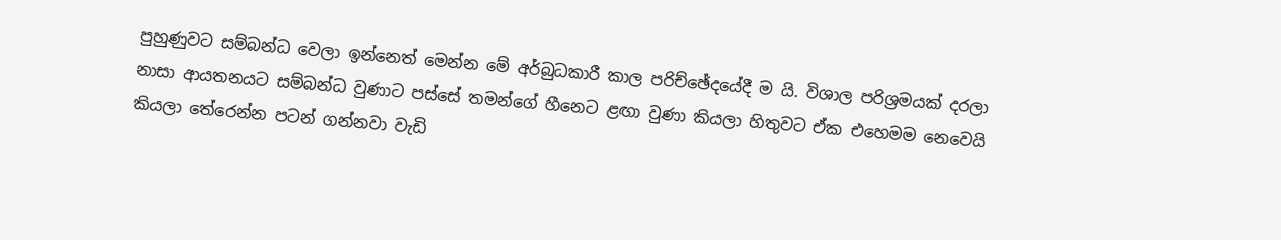පුහුණුවට සම්බන්ධ වෙලා ඉන්නෙත් මෙන්න මේ අර්බුධකාරී කාල පරිච්ඡේදයේදී ම යි. විශාල පරිශ්‍රමයක් දරලා නාසා ආයතනයට සම්බන්ධ වුණාට පස්සේ තමන්ගේ හීනෙට ළඟා වුණා කියලා හිතුවට ඒක එහෙමම නෙවෙයි කියලා තේරෙන්න පටන් ගන්නවා වැඩි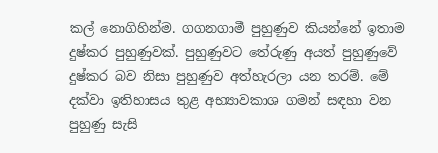කල් නොගිහින්ම. ගගනගාමී පුහුණුව කියන්නේ ඉතාම දුෂ්කර පුහුණුවක්. පුහුණුවට තේරුණු අයත් පුහුණුවේ දුෂ්කර බව නිසා පුහුණුව අත්හැරලා යන තරම්. මේ දක්වා ඉතිහාසය තුළ අභ්‍යාවකාශ ගමන් සඳහා වන පුහුණු සැසි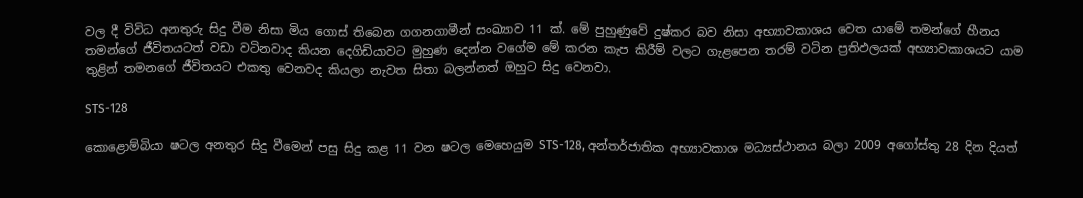වල දී විවිධ අනතුරු සිදු වීම නිසා මිය ගොස් තිබෙන ගගනගාමීන් සංඛ්‍යාව 11 ක්. මේ පුහුණුවේ දුෂ්කර බව නිසා අභ්‍යාවකාශය වෙත යාමේ තමන්ගේ හීනය තමන්ගේ ජීවිතයටත් වඩා වටිනවාද කියන දෙගිඩියාවට මුහුණ දෙන්න වගේම මේ කරන කැප කිරීම් වලට ගැළපෙන තරම් වටින ප්‍රතිඵලයක් අභ්‍යාවකාශයට යාම තුළින් තමනගේ ජීවිතයට එකතු වෙනවද කියලා නැවත සිතා බලන්නත් ඔහුට සිදු වෙනවා.

STS-128

කොළොම්බියා ෂටල අනතුර සිදු වීමෙන් පසු සිදු කළ 11 වන ෂටල මෙහෙයුම STS-128, අන්තර්ජාතික අභ්‍යාවකාශ මධ්‍යස්ථානය බලා 2009 අගෝස්තු 28 දින දියත්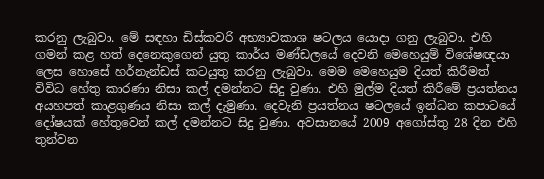කරනු ලැබුවා. මේ සඳහා ඩිස්කවරි අභ්‍යාවකාශ ෂටලය යොදා ගනු ලැබුවා. එහි ගමන් කළ හත් දෙනෙකුගෙන් යුතු කාර්ය මණ්ඩලයේ දෙවනි මෙහෙයුම් විශේෂඥයා ලෙස හොසේ හර්නැන්ඩස් කටයුතු කරනු ලැබුවා. මෙම මෙහෙයුම දියත් කිරීමත් විවිධ හේතු කාරණා නිසා කල් දමන්නට සිදු වුණා. එහි මුල්ම දියත් කිරීමේ ප්‍රයත්නය අයහපත් කාළගුණය නිසා කල් දැමුණා. දෙවැනි ප්‍රයත්නය ෂටලයේ ඉන්ධන කපාටයේ දෝෂයක් හේතුවෙන් කල් දමන්නට සිදු වුණා. අවසානයේ 2009 අගෝස්තු 28 දින එහි තුන්වන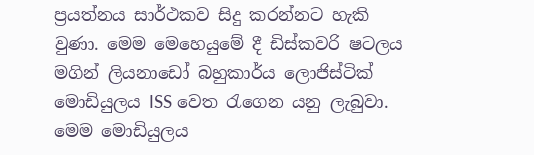ප්‍රයත්නය සාර්ථකව සිදු කරන්නට හැකි වුණා. මෙම මෙහෙයුමේ දී ඩිස්කවරි ෂටලය මගින් ලියනාඩෝ බහුකාර්ය ලොජිස්ටික් මොඩියුලය ISS වෙත රැගෙන යනු ලැබුවා. මෙම මොඩියුලය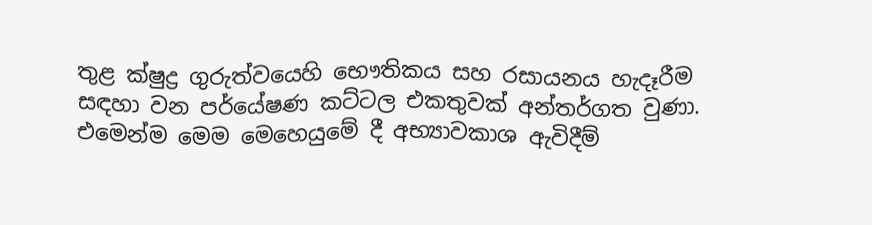තුළ ක්ෂුද්‍ර ගුරුත්වයෙහි භෞතිකය සහ රසායනය හැදෑරීම සඳහා වන පර්යේෂණ කට්ටල එකතුවක් අන්තර්ගත වුණා. එමෙන්ම මෙම මෙහෙයුමේ දී අභ්‍යාවකාශ ඇවිදීම්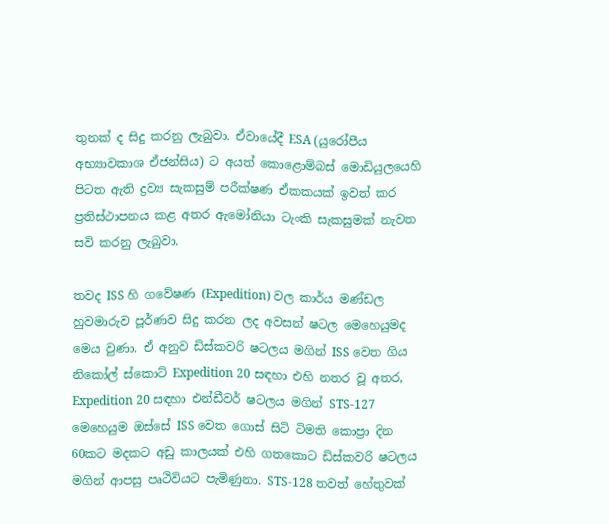තුනක් ද සිදු කරනු ලැබුවා. ඒවායේදී ESA (යුරෝපීය අභ්‍යාවකාශ ඒජන්සිය) ට අයත් කොළොම්බස් මොඩියුලයෙහි පිටත ඇති ද්‍රව්‍ය සැකසුම් පරීක්ෂණ ඒකකයක් ඉවත් කර ප්‍රතිස්ථාපනය කළ අතර ඇමෝනියා ටැංකි සැකසුමක් නැවත සවි කරනු ලැබුවා.

තවද ISS හි ගවේෂණ (Expedition) වල කාර්ය මණ්ඩල හුවමාරුව පූර්ණව සිදු කරන ලද අවසන් ෂටල මෙහෙයුමද මෙය වුණා. ඒ අනුව ඩිස්කවරි ෂටලය මගින් ISS වෙත ගිය නිකෝල් ස්කොට් Expedition 20 සඳහා එහි නතර වූ අතර, Expedition 20 සඳහා එන්ඩීවර් ෂටලය මගින් STS-127 මෙහෙයුම ඔස්සේ ISS වෙත ගොස් සිටි ටිමති කොප්‍රා දින 60කට මදකට අඩු කාලයක් එහි ගතකොට ඩිස්කවරි ෂටලය මගින් ආපසු පෘථිවියට පැමිණුනා. STS-128 තවත් හේතුවක්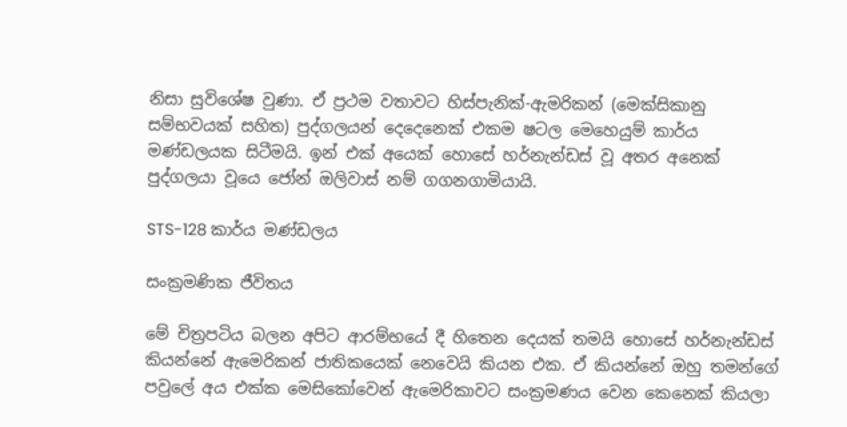නිසා සුවිශේෂ වුණා. ඒ ප්‍රථම වතාවට හිස්පැනික්-ඇමරිකන් (මෙක්සිකානු සම්භවයක් සහිත) පුද්ගලයන් දෙදෙනෙක් එකම ෂටල මෙහෙයුම් කාර්ය මණ්ඩලයක සිටීමයි. ඉන් එක් අයෙක් හොසේ හර්නැන්ඩස් වූ අතර අනෙක් පුද්ගලයා වූයෙ ජෝන් ඔලිවාස් නම් ගගනගාමියායි.

STS-128 කාර්ය මණ්ඩලය

සංක්‍රමණික ජීවිතය

මේ චිත්‍රපටිය බලන අපිට ආරම්භයේ දී හිතෙන දෙයක් තමයි හොසේ හර්නැන්ඩස් කියන්නේ ඇමෙරිකන් ජාතිකයෙක් නෙවෙයි කියන එක. ඒ කියන්නේ ඔහු තමන්ගේ පවුලේ අය එක්ක මෙසිකෝවෙන් ඇමෙරිකාවට සංක්‍රමණය වෙන කෙනෙක් කියලා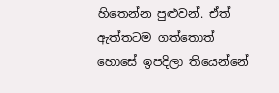හිතෙන්න පුළුවන්. ඒත් ඇත්තටම ගත්තොත් හොසේ ඉපදිලා තියෙන්නේ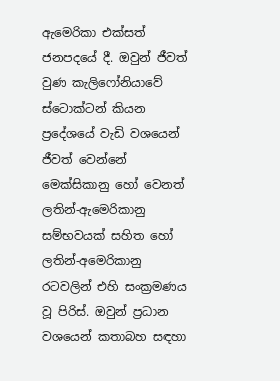ඇමෙරිකා එක්සත් ජනපදයේ දී. ඔවුන් ජීවත් වුණ කැලිෆෝනියාවේ ස්ටොක්ටන් කියන ප්‍රදේශයේ වැඩි වශයෙන් ජීවත් වෙන්නේ මෙක්සිකානු හෝ වෙනත් ලතින්-ඇමෙරිකානු සම්භවයක් සහිත හෝ ලතින්-අමෙරිකානු රටවලින් එහි සංක්‍රමණය වූ පිරිස්. ඔවුන් ප්‍රධාන වශයෙන් කතාබහ සඳහා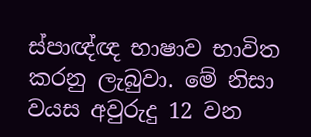ස්පාඥ්ඥ භාෂාව භාවිත කරනු ලැබුවා. මේ නිසා වයස අවුරුදු 12 වන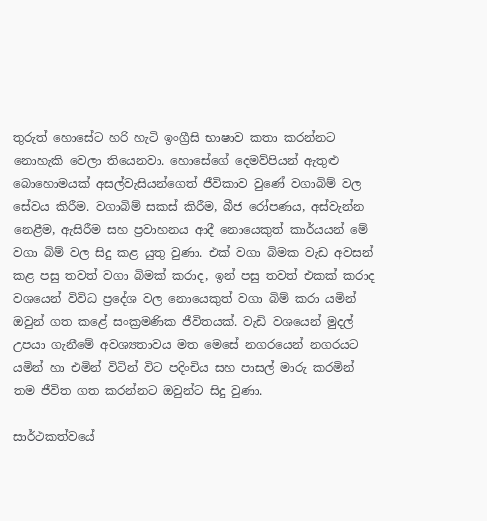තුරුත් හොසේට හරි හැටි ඉංග්‍රීසි භාෂාව කතා කරන්නට නොහැකි වෙලා තියෙනවා. හොසේගේ දෙමව්පියන් ඇතුළු බොහොමයක් අසල්වැසියන්ගෙත් ජීවිකාව වුණේ වගාබිම් වල සේවය කිරීම. වගාබිම් සකස් කිරීම, බීජ රෝපණය, අස්වැන්න නෙළීම, ඇසිරීම සහ ප්‍රවාහනය ආදී නොයෙකුත් කාර්යයන් මේ වගා බිම් වල සිදු කළ යුතු වුණා. එක් වගා බිමක වැඩ අවසන් කළ පසු තවත් වගා බිමක් කරාද, ඉන් පසු තවත් එකක් කරාද වශයෙන් විවිධ ප්‍රදේශ වල නොයෙකුත් වගා බිම් කරා යමින් ඔවුන් ගත කළේ සංක්‍රමණික ජීවිතයක්. වැඩි වශයෙන් මුදල් උපයා ගැනීමේ අවශ්‍යතාවය මත මෙසේ නගරයෙන් නගරයට යමින් හා එමින් විටින් විට පදිංචිය සහ පාසල් මාරු කරමින් තම ජීවිත ගත කරන්නට ඔවුන්ට සිදු වුණා.

සාර්ථකත්වයේ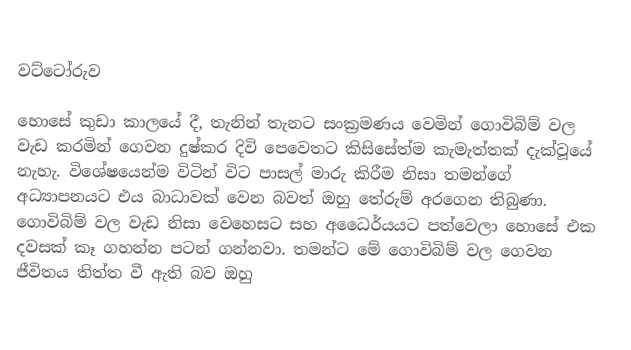වට්ටෝරුව

හොසේ කුඩා කාලයේ දී, තැනින් තැනට සංක්‍රමණය වෙමින් ගොවිබිම් වල වැඩ කරමින් ගෙවන දුෂ්කර දිවි පෙවෙතට කිසිසේත්ම කැමැත්තක් දැක්වූයේ නැහැ. විශේෂයෙන්ම විටින් විට පාසල් මාරු කිරීම නිසා තමන්ගේ අධ්‍යාපනයට එය බාධාවක් වෙන බවත් ඔහු තේරුම් අරගෙන තිබුණා. ගොවිබිම් වල වැඩ නිසා වෙහෙසට සහ අධෛර්යයට පත්වෙලා හොසේ එක දවසක් කෑ ගහන්න පටන් ගන්නවා. තමන්ට මේ ගොවිබිම් වල ගෙවන ජීවිතය තිත්ත වී ඇති බව ඔහු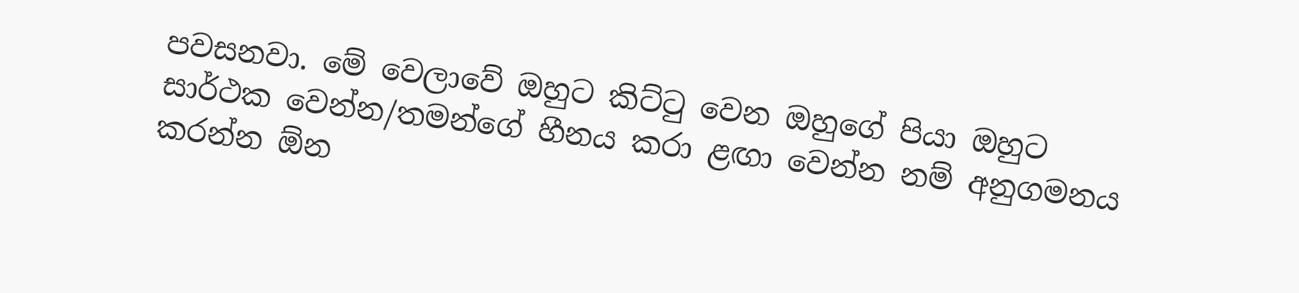පවසනවා. මේ වෙලාවේ ඔහුට කිට්ටු වෙන ඔහුගේ පියා ඔහුට සාර්ථක වෙන්න/තමන්ගේ හීනය කරා ළඟා වෙන්න නම් අනුගමනය කරන්න ඕන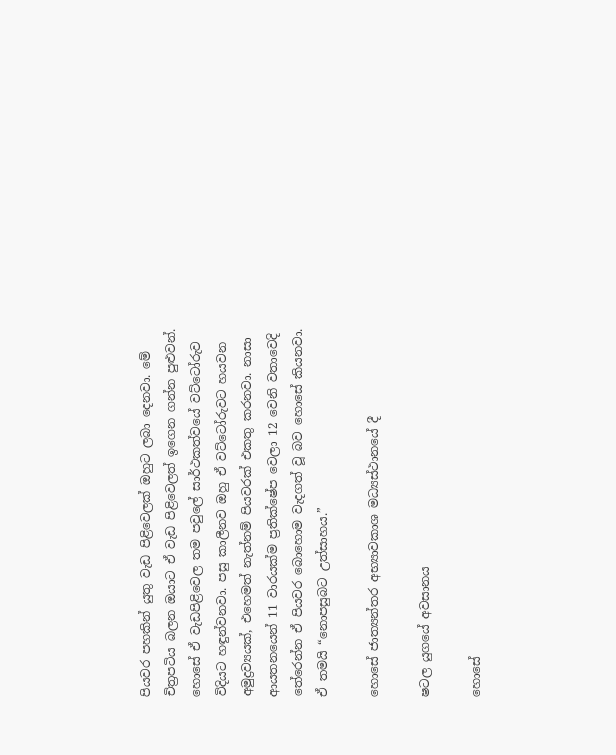පියවර පහකින් යුතු වැඩ පිළිවෙලක් ඔහුට ලබා දෙනවා. මේ චිත්‍රපටිය බලන ඔයාට ඒ වැඩ පිළිවෙලත් ඉගෙන ගන්න පුළුවන්. හොසේ ඒ වැඩපිළිවෙල තම පවුලේ සාර්ථකත්වයේ වට්ටෝරුව විදියට හඳුන්වනවා. පසු කාලීනව ඔහු ඒ වට්ටෝරුවට හයවන අමුද්‍රව්‍යයක්, එහෙමත් නැත්නම් පියවරක් එකතු කරනවා. නාසා ආයතනයෙන් 11 වාරයක්ම ප්‍රතික්ෂේප වෙලා 12 වෙනි වතාවෙදි තේරෙන්න ඒ පියවර බොහොම වැදගත් වූ බව හොසේ කියනවා. ඒ තමයි “නොපසුබට උත්සාහය.”

හොසේ ජාත්‍යන්තර අභ්‍යාවකාශ මධ්‍යස්ථානයේ දී

ෂටල යුගයේ අවසානය

හොසේ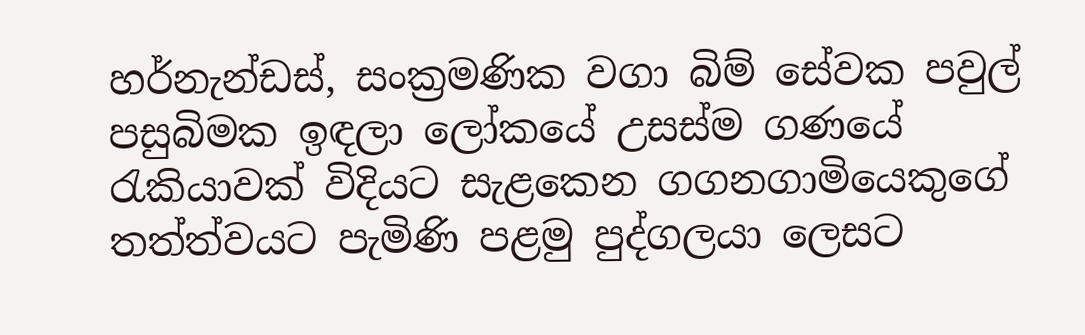හර්නැන්ඩස්, සංක්‍රමණික වගා බිම් සේවක පවුල් පසුබිමක ඉඳලා ලෝකයේ උසස්ම ගණයේ රැකියාවක් විදියට සැළකෙන ගගනගාමියෙකුගේ තත්ත්වයට පැමිණි පළමු පුද්ගලයා ලෙසට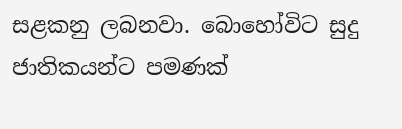සළකනු ලබනවා. බොහෝවිට සුදු ජාතිකයන්ට පමණක්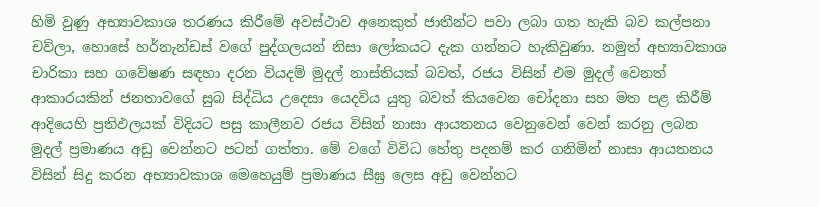හිමි වුණු අභ්‍යාවකාශ තරණය කිරීමේ අවස්ථාව අනෙකුත් ජාතීන්ට පවා ලබා ගත හැකි බව කල්පනා චව්ලා, හොසේ හර්නැන්ඩස් වගේ පුද්ගලයන් නිසා ලෝකයට දැක ගන්නට හැකිවුණා. නමුත් අභ්‍යාවකාශ චාරිකා සහ ගවේෂණ සඳහා දරන වියදම් මුදල් නාස්තියක් බවත්, රජය විසින් එම මුදල් වෙනත් ආකාරයකින් ජනතාවගේ සුබ සිද්ධිය උදෙසා යෙදවිය යුතු බවත් කියවෙන චෝදනා සහ මත පළ කිරීම් ආදියෙහි ප්‍රතිඵලයක් විදියට පසු කාලීනව රජය විසින් නාසා ආයතනය වෙනුවෙන් වෙන් කරනු ලබන මුදල් ප්‍රමාණය අඩු වෙන්නට පටන් ගත්තා. මේ වගේ විවිධ හේතු පදනම් කර ගනිමින් නාසා ආයතනය විසින් සිදු කරන අභ්‍යාවකාශ මෙහෙයුම් ප්‍රමාණය සීඝ්‍ර ලෙස අඩු වෙන්නට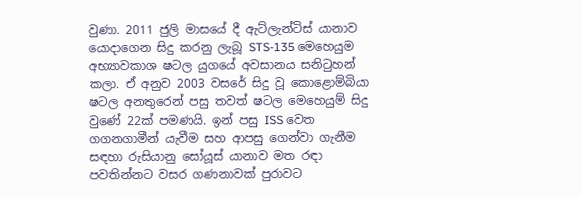වුණා. 2011 ජුලි මාසයේ දී ඇට්ලැන්ටිස් යානාව යොදාගෙන සිදු කරනු ලැබූ STS-135 මෙහෙයුම අභ්‍යාවකාශ ෂටල යුගයේ අවසානය සනිටුහන් කලා. ඒ අනුව 2003 වසරේ සිදු වූ කොළොම්බියා ෂටල අනතුරෙන් පසු තවත් ෂටල මෙහෙයුම් සිදු වුණේ 22ක් පමණයි. ඉන් පසු ISS වෙත ගගනගාමීන් යැවීම සහ ආපසු ගෙන්වා ගැනීම සඳහා රුසියානු සෝයූස් යානාව මත රඳා පවතින්නට වසර ගණනාවක් පුරාවට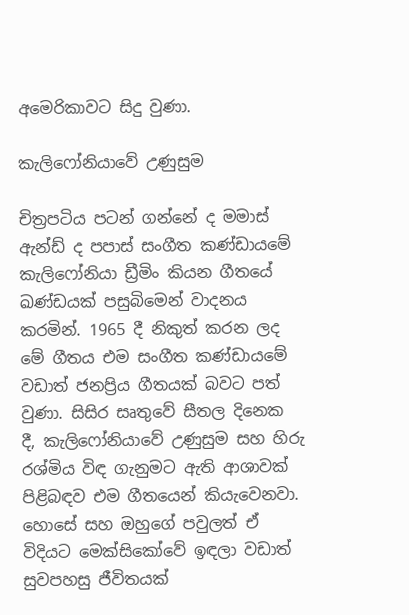අමෙරිකාවට සිදු වුණා.

කැලිෆෝනියාවේ උණුසුම

චිත්‍රපටිය පටන් ගන්නේ ද මමාස් ඇන්ඩ් ද පපාස් සංගීත කණ්ඩායමේ කැලිෆෝනියා ඩ්‍රීමිං කියන ගීතයේ ඛණ්ඩයක් පසුබිමෙන් වාදනය කරමින්. 1965 දී නිකුත් කරන ලද මේ ගීතය එම සංගීත කණ්ඩායමේ වඩාත් ජනප්‍රිය ගීතයක් බවට පත් වුණා. සිසිර සෘතුවේ සීතල දිනෙක දී, කැලිෆෝනියාවේ උණුසුම සහ හිරු රශ්මිය විඳ ගැනුමට ඇති ආශාවක් පිළිබඳව එම ගීතයෙන් කියැවෙනවා. හොසේ සහ ඔහුගේ පවුලත් ඒ විදියට මෙක්සිකෝවේ ඉඳලා වඩාත් සුවපහසු ජීවිතයක්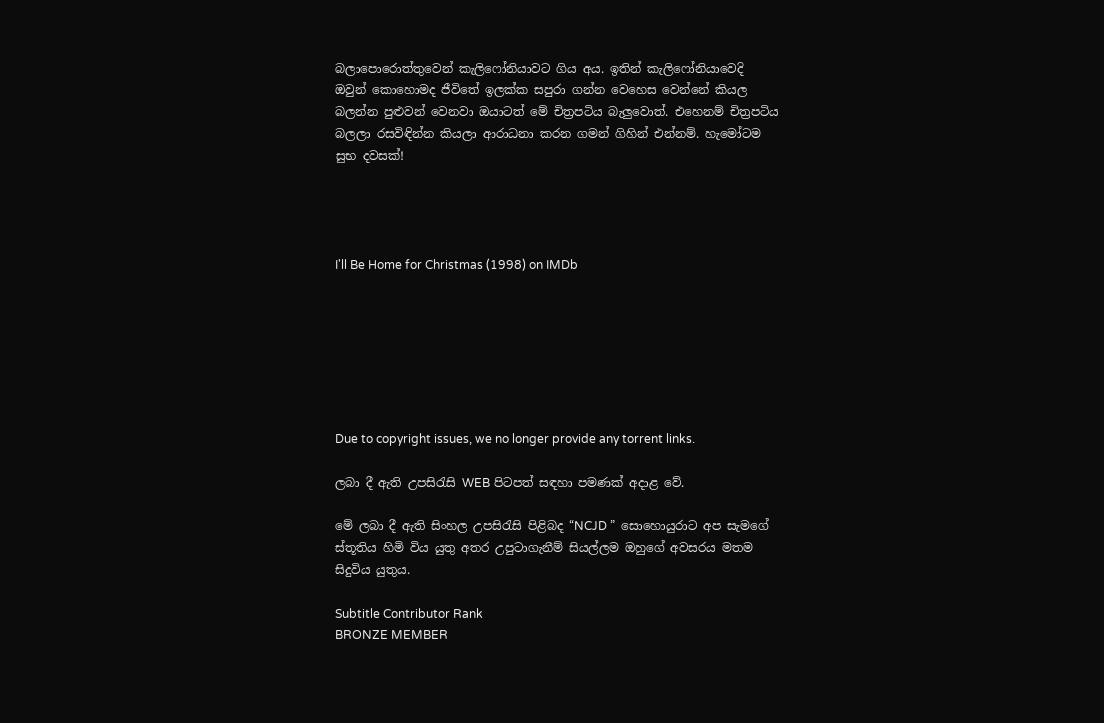බලාපොරොත්තුවෙන් කැලිෆෝනියාවට ගිය අය. ඉතින් කැලිෆෝනියාවෙදි ඔවුන් කොහොමද ජීවිතේ ඉලක්ක සපුරා ගන්න වෙහෙස වෙන්නේ කියල බලන්න පුළුවන් වෙනවා ඔයාටත් මේ චිත්‍රපටිය බැලුවොත්. එහෙනම් චිත්‍රපටිය බලලා රසවිඳින්න කියලා ආරාධනා කරන ගමන් ගිහින් එන්නම්. හැමෝටම සුභ දවසක්!




I'll Be Home for Christmas (1998) on IMDb







Due to copyright issues, we no longer provide any torrent links.

ලබා දී ඇති උපසිරැසි WEB පිටපත් සඳහා පමණක් අදාළ වේ.

මේ ලබා දී ඇති සිංහල උපසිරැසි පිළිබද “NCJD ”  සොහොයුරාට අප සැමගේ ස්තූතිය හිමි විය යුතු අතර උපුටාගැනීම් සියල්ලම ඔහුගේ අවසරය මතම සිදුවිය යුතුය.

Subtitle Contributor Rank
BRONZE MEMBER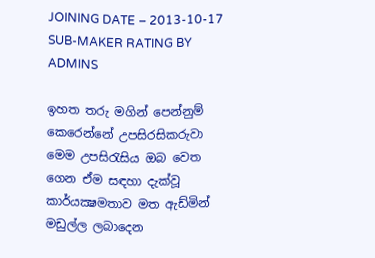JOINING DATE – 2013-10-17
SUB-MAKER RATING BY ADMINS

ඉහත තරු මගින් පෙන්නුම් කෙරෙන්නේ උපසිරසිකරුවා මෙම උපසිරැසිය ඔබ වෙත ගෙන ඒම සඳහා දැක්වූ කාර්යක්‍ෂමතාව මත ඇඩ්මින් මඩුල්ල ලබාදෙන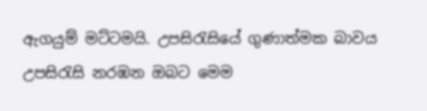ඇගයුම් මට්ටමයි. උපසිරැසියේ ගුණාත්මක බාවය උපසිරැසි නරඹන ඔබට මෙම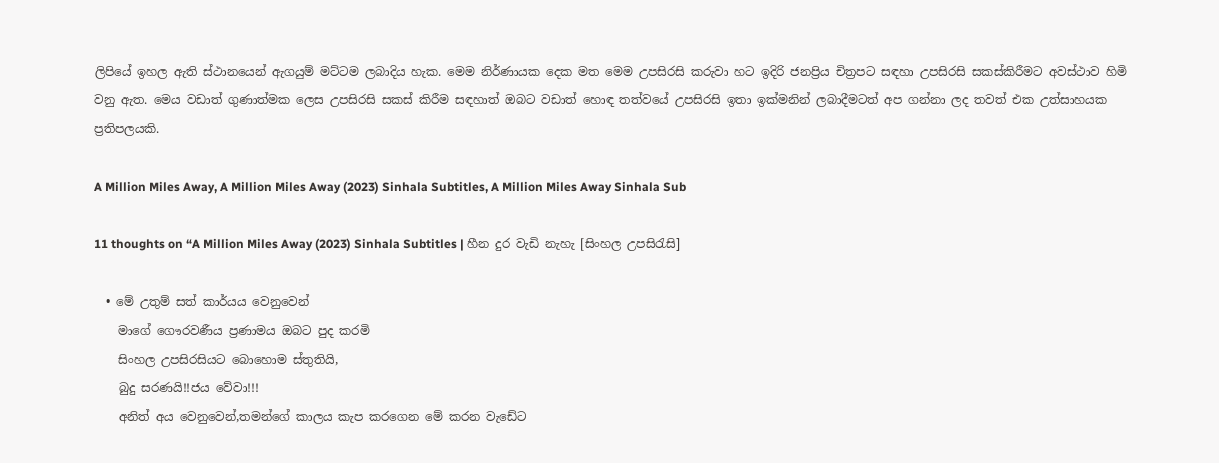ලිපියේ ඉහල ඇති ස්ථානයෙන් ඇගයුම් මට්ටම ලබාදිය හැක. මෙම නිර්ණායක දෙක මත මෙම උපසිරසි කරුවා හට ඉදිරි ජනප්‍රිය චිත්‍රපට සඳහා උපසිරසි සකස්කිරීමට අවස්ථාව හිමි වනු ඇත. මෙය වඩාත් ගුණාත්මක ලෙස උපසිරසි සකස් කිරීම සඳහාත් ඔබට වඩාත් හොඳ තත්වයේ උපසිරසි ඉතා ඉක්මනින් ලබාදීමටත් අප ගන්නා ලද තවත් එක උත්සාහයක ප්‍රතිපලයකි.

A Million Miles Away, A Million Miles Away (2023) Sinhala Subtitles, A Million Miles Away Sinhala Sub

11 thoughts on “A Million Miles Away (2023) Sinhala Subtitles | හීන දුර වැඩි නැහැ [සිංහල උපසිරැසි]

  • මේ උතුම් සත් කාර්යය වෙනුවෙන්
    මාගේ ගෞරවණීය ප්‍රණාමය ඔබට පුද කරමි
    සිංහල උපසිරසියට බොහොම ස්තුතියි,
    බුදු සරණයි!!ජය වේවා!!!
    අනිත් අය වෙනුවෙන්,තමන්ගේ කාලය කැප කරගෙන මේ කරන වැඩේට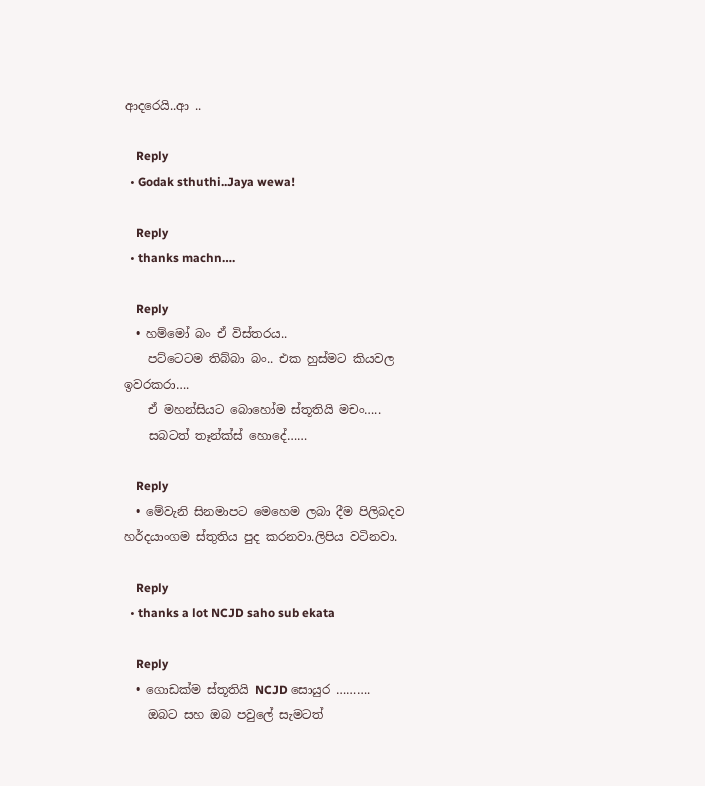ආදරෙයි..ආ ..

    Reply
  • Godak sthuthi..Jaya wewa!

    Reply
  • thanks machn….

    Reply
  • හම්මෝ බං ඒ විස්තරය..
    පට්ටෙටම තිබ්බා බං.. එක හුස්මට කියවල ඉවරකරා….
    ඒ මහන්සියට බොහෝම ස්තූතියි මචං…..
    සබටත් තෑන්ක්ස් හොදේ……

    Reply
  • මේවැනි සිනමාපට මෙහෙම ලබා දීම පිලිබදව හර්දයාංගම ස්තුතිය පුද කරනවා.ලිපිය වටිනවා.

    Reply
  • thanks a lot NCJD saho sub ekata

    Reply
  • ගොඩක්ම ස්තූතියි NCJD සොයුර ……….
    ඔබට සහ ඔබ පවුලේ සැමටත්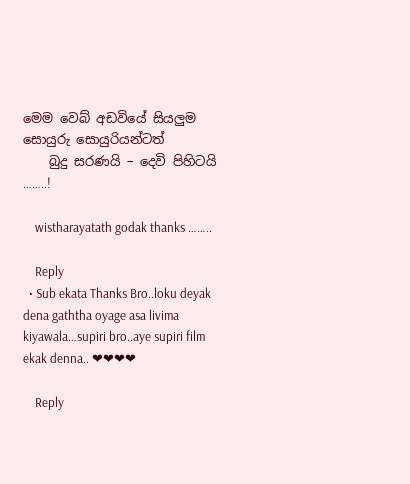මෙම වෙබ් අඩවියේ සියලුම  සොයුරු සොයුරියන්ටත්
    බුදු සරණයි – දෙවි පිහිටයි ……..!

    wistharayatath godak thanks ……..

    Reply
  • Sub ekata Thanks Bro..loku deyak dena gaththa oyage asa livima kiyawala…supiri bro..aye supiri film ekak denna.. ❤❤❤❤

    Reply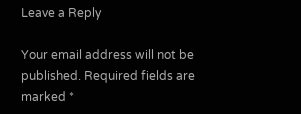Leave a Reply

Your email address will not be published. Required fields are marked *